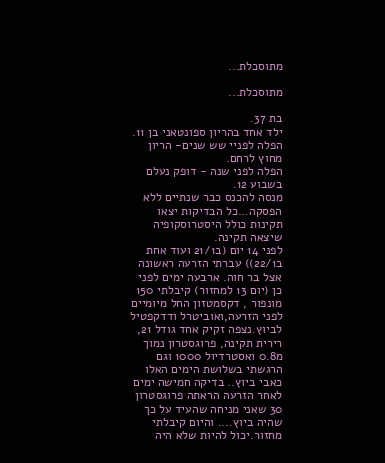מתוסכלת...

מתוסכלת...

בת 37.
ילד אחד בהריון ספונטאני בן 11.
הפלה לפניי שש שנים- הריון מחוץ לרחם.
הפלה לפני שנה - דופק נעלם בשבוע 12.
מנסה להכנס כבר שנתיים ללא הפסקה...כל הבדיקות יצאו תקינות כולל היסטרוסקופיה שיצאה תקינה.
לפני 14 יום (ב21/1 ועוד אחת ב22/1)) עברתי הזרעה ראשונה אצל בר חוה. ארבעה ימים לפני כן (יום 13 למחזור) קיבלתי 150 מונפור , דקסמטזון החל מיומיים לפני הזרעה,ואוביטרל ודדקפטיל לביוץ.נצפה זקיק אחד גודל 21, רירית תקינה, פרוגסטרון נמוך מ0.8 ואסטרדיול 1000 וגם הרגשתי בשלושת הימים האלו כאבי ביוץ.. בדיקה חמישה ימים לאחר הזרעה הראתה פרוגסטרון 30 שאני מניחה שהעיד על כך שהיה ביוץ.... והיום קיבלתי מחזור.יכול להיות שלא היה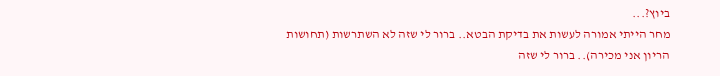ביוץ?...
מחר הייתי אמורה לעשות את בדיקת הבטא.. ברור לי שזה לא השתרשות (תחושות הריון אני מכירה).. ברור לי שזה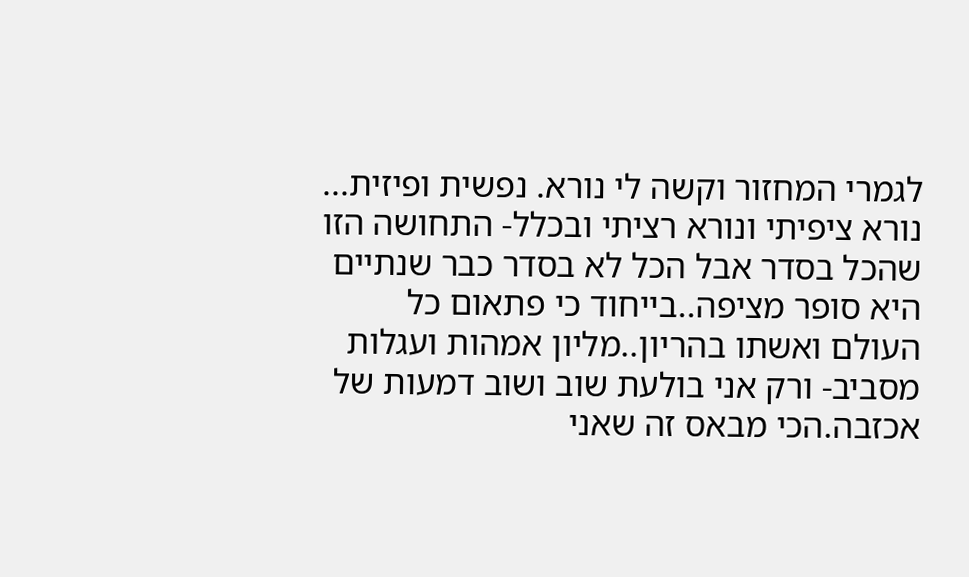לגמרי המחזור וקשה לי נורא. נפשית ופיזית... נורא ציפיתי ונורא רציתי ובכלל- התחושה הזו שהכל בסדר אבל הכל לא בסדר כבר שנתיים היא סופר מציפה..בייחוד כי פתאום כל העולם ואשתו בהריון..מליון אמהות ועגלות מסביב- ורק אני בולעת שוב ושוב דמעות של אכזבה.הכי מבאס זה שאני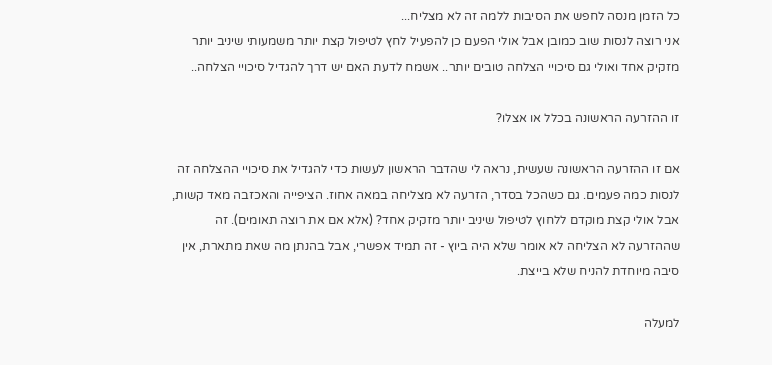כל הזמן מנסה לחפש את הסיבות ללמה זה לא מצליח...
אני רוצה לנסות שוב כמובן אבל אולי הפעם כן להפעיל לחץ לטיפול קצת יותר משמעותי שיניב יותר מזקיק אחד ואולי גם סיכויי הצלחה טובים יותר.. אשמח לדעת האם יש דרך להגדיל סיכויי הצלחה..

זו ההזרעה הראשונה בכלל או אצלו?

אם זו ההזרעה הראשונה שעשית, נראה לי שהדבר הראשון לעשות כדי להגדיל את סיכויי ההצלחה זה לנסות כמה פעמים. גם כשהכל בסדר, הזרעה לא מצליחה במאה אחוז. הציפייה והאכזבה מאד קשות, אבל אולי קצת מוקדם ללחוץ לטיפול שיניב יותר מזקיק אחד? (אלא אם את רוצה תאומים). זה שההזרעה לא הצליחה לא אומר שלא היה ביוץ - זה תמיד אפשרי, אבל בהנתן מה שאת מתארת, אין סיבה מיוחדת להניח שלא בייצת.

למעלה